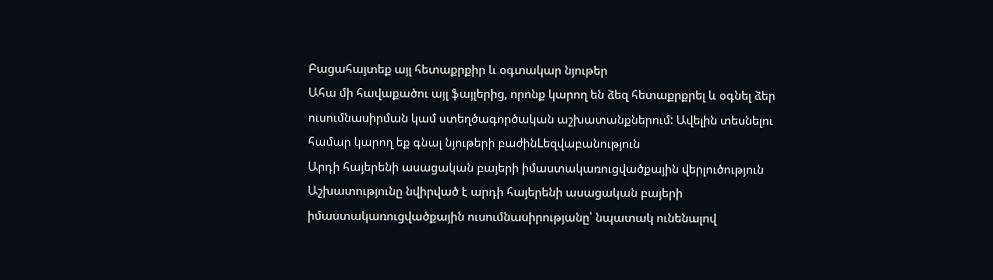Բացահայտեք այլ հետաքրքիր և օգտակար նյութեր
Ահա մի հավաքածու այլ ֆայլերից, որոնք կարող են ձեզ հետաքրքրել և օգնել ձեր ուսումնասիրման կամ ստեղծագործական աշխատանքներում: Ավելին տեսնելու համար կարող եք գնալ նյութերի բաժինLեզվաբանություն
Արդի հայերենի ասացական բայերի իմաստակառուցվածքային վերլուծություն
Աշխատությունը նվիրված է արդի հայերենի ասացական բայերի իմաստակառուցվածքային ուսումնասիրությանը՝ նպատակ ունենալով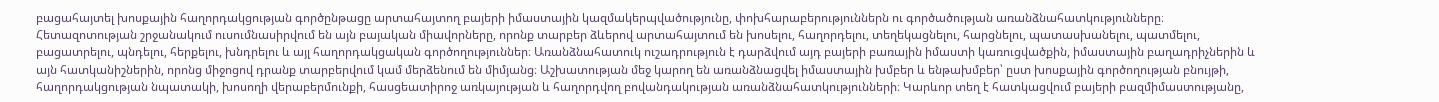բացահայտել խոսքային հաղորդակցության գործընթացը արտահայտող բայերի իմաստային կազմակերպվածությունը, փոխհարաբերություններն ու գործածության առանձնահատկությունները։ Հետազոտության շրջանակում ուսումնասիրվում են այն բայական միավորները, որոնք տարբեր ձևերով արտահայտում են խոսելու, հաղորդելու, տեղեկացնելու, հարցնելու, պատասխանելու, պատմելու, բացատրելու, պնդելու, հերքելու, խնդրելու և այլ հաղորդակցական գործողություններ։ Առանձնահատուկ ուշադրություն է դարձվում այդ բայերի բառային իմաստի կառուցվածքին, իմաստային բաղադրիչներին և այն հատկանիշներին, որոնց միջոցով դրանք տարբերվում կամ մերձենում են միմյանց։ Աշխատության մեջ կարող են առանձնացվել իմաստային խմբեր և ենթախմբեր՝ ըստ խոսքային գործողության բնույթի, հաղորդակցության նպատակի, խոսողի վերաբերմունքի, հասցեատիրոջ առկայության և հաղորդվող բովանդակության առանձնահատկությունների։ Կարևոր տեղ է հատկացվում բայերի բազմիմաստությանը,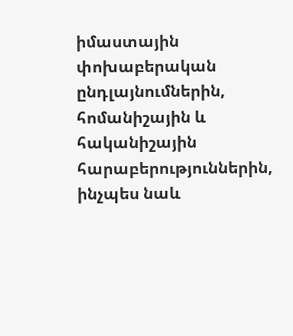իմաստային փոխաբերական ընդլայնումներին, հոմանիշային և հականիշային հարաբերություններին, ինչպես նաև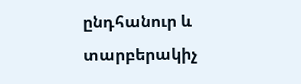ընդհանուր և տարբերակիչ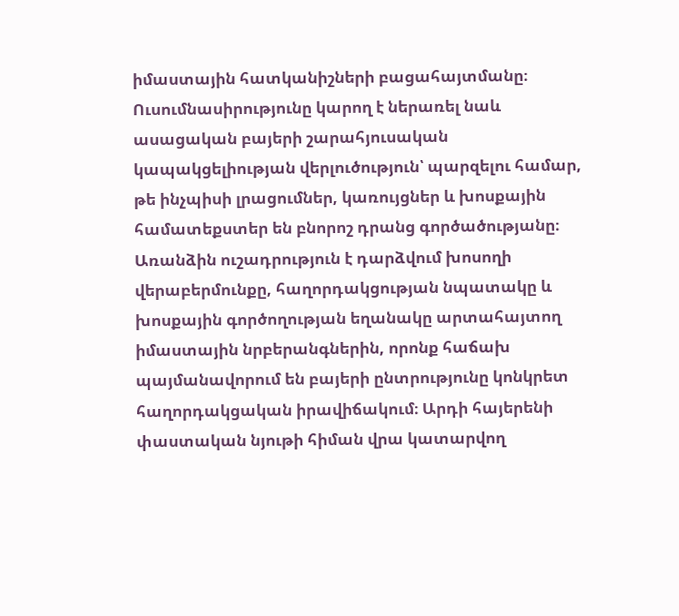իմաստային հատկանիշների բացահայտմանը։ Ուսումնասիրությունը կարող է ներառել նաև ասացական բայերի շարահյուսական կապակցելիության վերլուծություն՝ պարզելու համար, թե ինչպիսի լրացումներ, կառույցներ և խոսքային համատեքստեր են բնորոշ դրանց գործածությանը։ Առանձին ուշադրություն է դարձվում խոսողի վերաբերմունքը, հաղորդակցության նպատակը և խոսքային գործողության եղանակը արտահայտող իմաստային նրբերանգներին, որոնք հաճախ պայմանավորում են բայերի ընտրությունը կոնկրետ հաղորդակցական իրավիճակում։ Արդի հայերենի փաստական նյութի հիման վրա կատարվող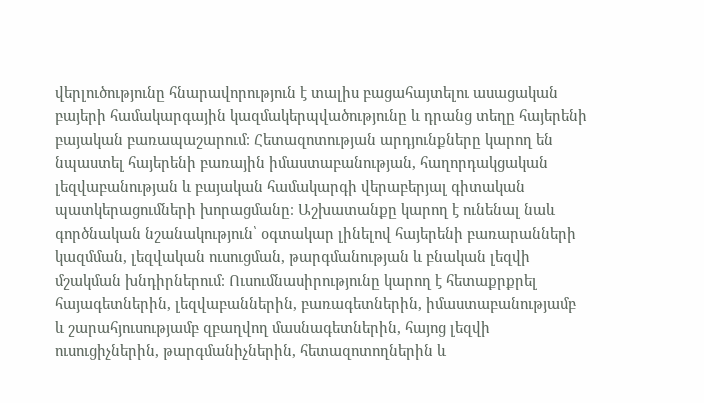վերլուծությունը հնարավորություն է տալիս բացահայտելու ասացական բայերի համակարգային կազմակերպվածությունը և դրանց տեղը հայերենի բայական բառապաշարում։ Հետազոտության արդյունքները կարող են նպաստել հայերենի բառային իմաստաբանության, հաղորդակցական լեզվաբանության և բայական համակարգի վերաբերյալ գիտական պատկերացումների խորացմանը։ Աշխատանքը կարող է ունենալ նաև գործնական նշանակություն՝ օգտակար լինելով հայերենի բառարանների կազմման, լեզվական ուսուցման, թարգմանության և բնական լեզվի մշակման խնդիրներում։ Ուսումնասիրությունը կարող է հետաքրքրել հայագետներին, լեզվաբաններին, բառագետներին, իմաստաբանությամբ և շարահյուսությամբ զբաղվող մասնագետներին, հայոց լեզվի ուսուցիչներին, թարգմանիչներին, հետազոտողներին և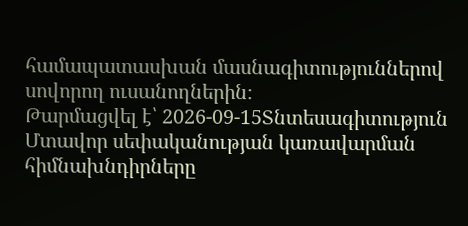համապատասխան մասնագիտություններով սովորող ուսանողներին։
Թարմացվել է՝ 2026-09-15Տնտեսագիտություն
Մտավոր սեփականության կառավարման հիմնախնդիրները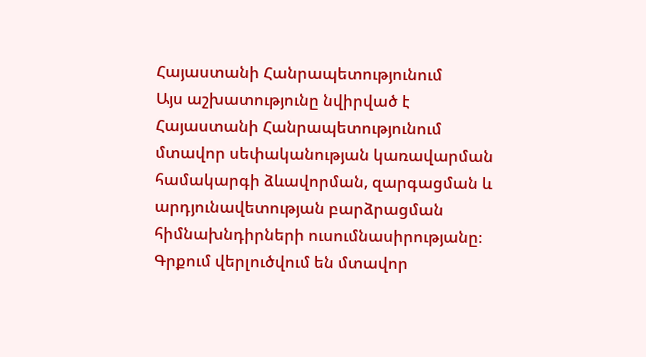Հայաստանի Հանրապետությունում
Այս աշխատությունը նվիրված է Հայաստանի Հանրապետությունում մտավոր սեփականության կառավարման համակարգի ձևավորման, զարգացման և արդյունավետության բարձրացման հիմնախնդիրների ուսումնասիրությանը։ Գրքում վերլուծվում են մտավոր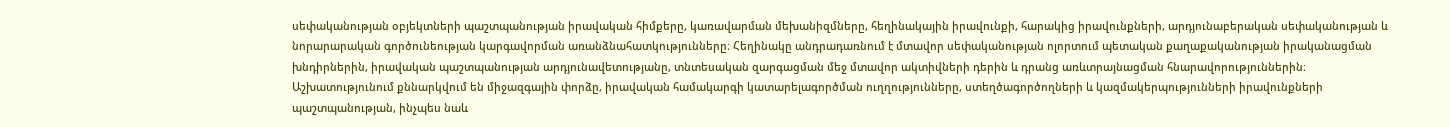սեփականության օբյեկտների պաշտպանության իրավական հիմքերը, կառավարման մեխանիզմները, հեղինակային իրավունքի, հարակից իրավունքների, արդյունաբերական սեփականության և նորարարական գործունեության կարգավորման առանձնահատկությունները։ Հեղինակը անդրադառնում է մտավոր սեփականության ոլորտում պետական քաղաքականության իրականացման խնդիրներին, իրավական պաշտպանության արդյունավետությանը, տնտեսական զարգացման մեջ մտավոր ակտիվների դերին և դրանց առևտրայնացման հնարավորություններին։ Աշխատությունում քննարկվում են միջազգային փորձը, իրավական համակարգի կատարելագործման ուղղությունները, ստեղծագործողների և կազմակերպությունների իրավունքների պաշտպանության, ինչպես նաև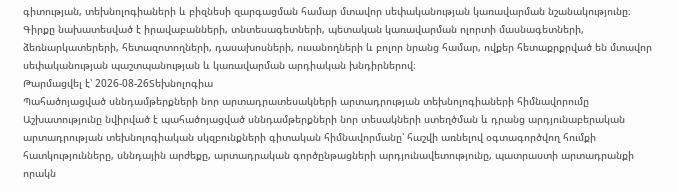գիտության, տեխնոլոգիաների և բիզնեսի զարգացման համար մտավոր սեփականության կառավարման նշանակությունը։ Գիրքը նախատեսված է իրավաբանների, տնտեսագետների, պետական կառավարման ոլորտի մասնագետների, ձեռնարկատերերի, հետազոտողների, դասախոսների, ուսանողների և բոլոր նրանց համար, ովքեր հետաքրքրված են մտավոր սեփականության պաշտպանության և կառավարման արդիական խնդիրներով։
Թարմացվել է՝ 2026-08-26Տեխնոլոգիա
Պահածոյացված սննդամթերքների նոր արտադրատեսակների արտադրության տեխնոլոգիաների հիմնավորումը
Աշխատությունը նվիրված է պահածոյացված սննդամթերքների նոր տեսակների ստեղծման և դրանց արդյունաբերական արտադրության տեխնոլոգիական սկզբունքների գիտական հիմնավորմանը՝ հաշվի առնելով օգտագործվող հումքի հատկությունները, սննդային արժեքը, արտադրական գործընթացների արդյունավետությունը, պատրաստի արտադրանքի որակն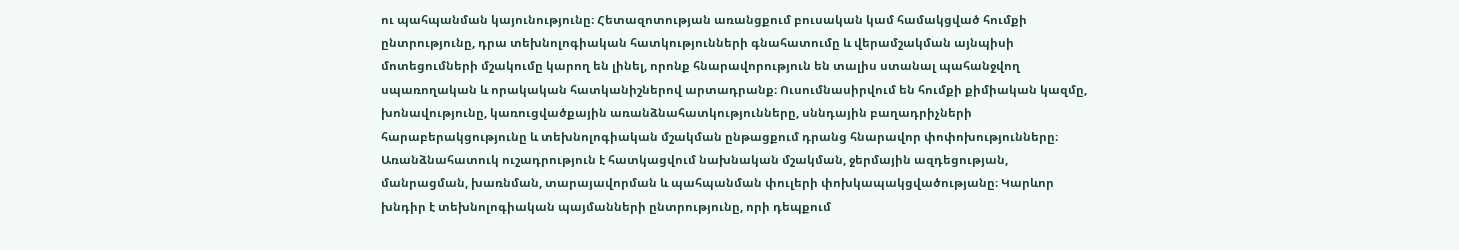ու պահպանման կայունությունը։ Հետազոտության առանցքում բուսական կամ համակցված հումքի ընտրությունը, դրա տեխնոլոգիական հատկությունների գնահատումը և վերամշակման այնպիսի մոտեցումների մշակումը կարող են լինել, որոնք հնարավորություն են տալիս ստանալ պահանջվող սպառողական և որակական հատկանիշներով արտադրանք։ Ուսումնասիրվում են հումքի քիմիական կազմը, խոնավությունը, կառուցվածքային առանձնահատկությունները, սննդային բաղադրիչների հարաբերակցությունը և տեխնոլոգիական մշակման ընթացքում դրանց հնարավոր փոփոխությունները։ Առանձնահատուկ ուշադրություն է հատկացվում նախնական մշակման, ջերմային ազդեցության, մանրացման, խառնման, տարայավորման և պահպանման փուլերի փոխկապակցվածությանը։ Կարևոր խնդիր է տեխնոլոգիական պայմանների ընտրությունը, որի դեպքում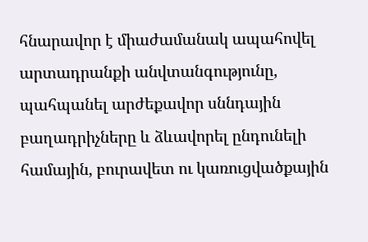հնարավոր է միաժամանակ ապահովել արտադրանքի անվտանգությունը, պահպանել արժեքավոր սննդային բաղադրիչները և ձևավորել ընդունելի համային, բուրավետ ու կառուցվածքային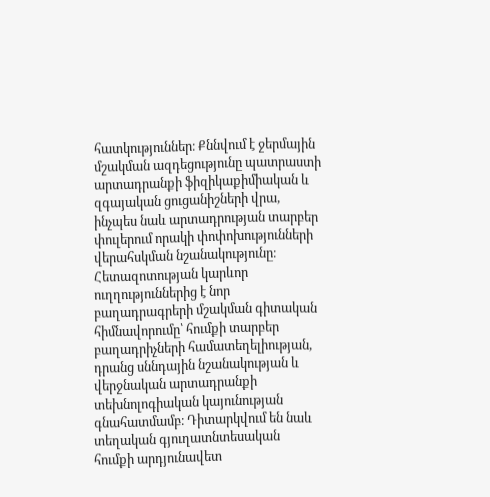հատկություններ։ Քննվում է ջերմային մշակման ազդեցությունը պատրաստի արտադրանքի ֆիզիկաքիմիական և զգայական ցուցանիշների վրա, ինչպես նաև արտադրության տարբեր փուլերում որակի փոփոխությունների վերահսկման նշանակությունը։ Հետազոտության կարևոր ուղղություններից է նոր բաղադրագրերի մշակման գիտական հիմնավորումը՝ հումքի տարբեր բաղադրիչների համատեղելիության, դրանց սննդային նշանակության և վերջնական արտադրանքի տեխնոլոգիական կայունության գնահատմամբ։ Դիտարկվում են նաև տեղական գյուղատնտեսական հումքի արդյունավետ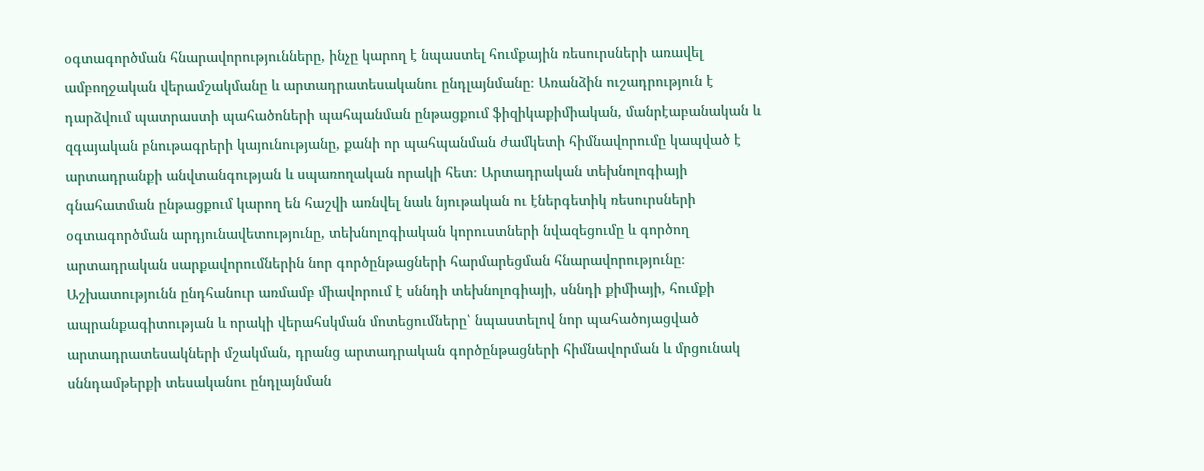օգտագործման հնարավորությունները, ինչը կարող է նպաստել հումքային ռեսուրսների առավել ամբողջական վերամշակմանը և արտադրատեսականու ընդլայնմանը։ Առանձին ուշադրություն է դարձվում պատրաստի պահածոների պահպանման ընթացքում ֆիզիկաքիմիական, մանրէաբանական և զգայական բնութագրերի կայունությանը, քանի որ պահպանման ժամկետի հիմնավորումը կապված է արտադրանքի անվտանգության և սպառողական որակի հետ։ Արտադրական տեխնոլոգիայի գնահատման ընթացքում կարող են հաշվի առնվել նաև նյութական ու էներգետիկ ռեսուրսների օգտագործման արդյունավետությունը, տեխնոլոգիական կորուստների նվազեցումը և գործող արտադրական սարքավորումներին նոր գործընթացների հարմարեցման հնարավորությունը։ Աշխատությունն ընդհանուր առմամբ միավորում է սննդի տեխնոլոգիայի, սննդի քիմիայի, հումքի ապրանքագիտության և որակի վերահսկման մոտեցումները՝ նպաստելով նոր պահածոյացված արտադրատեսակների մշակման, դրանց արտադրական գործընթացների հիմնավորման և մրցունակ սննդամթերքի տեսականու ընդլայնման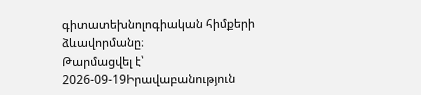գիտատեխնոլոգիական հիմքերի ձևավորմանը։
Թարմացվել է՝ 2026-09-19Իրավաբանություն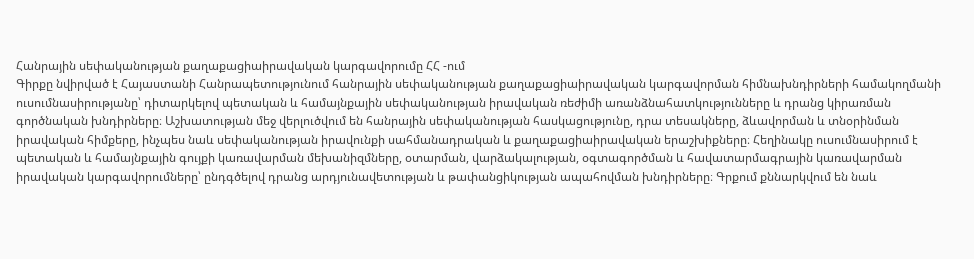Հանրային սեփականության քաղաքացիաիրավական կարգավորումը ՀՀ -ում
Գիրքը նվիրված է Հայաստանի Հանրապետությունում հանրային սեփականության քաղաքացիաիրավական կարգավորման հիմնախնդիրների համակողմանի ուսումնասիրությանը՝ դիտարկելով պետական և համայնքային սեփականության իրավական ռեժիմի առանձնահատկությունները և դրանց կիրառման գործնական խնդիրները։ Աշխատության մեջ վերլուծվում են հանրային սեփականության հասկացությունը, դրա տեսակները, ձևավորման և տնօրինման իրավական հիմքերը, ինչպես նաև սեփականության իրավունքի սահմանադրական և քաղաքացիաիրավական երաշխիքները։ Հեղինակը ուսումնասիրում է պետական և համայնքային գույքի կառավարման մեխանիզմները, օտարման, վարձակալության, օգտագործման և հավատարմագրային կառավարման իրավական կարգավորումները՝ ընդգծելով դրանց արդյունավետության և թափանցիկության ապահովման խնդիրները։ Գրքում քննարկվում են նաև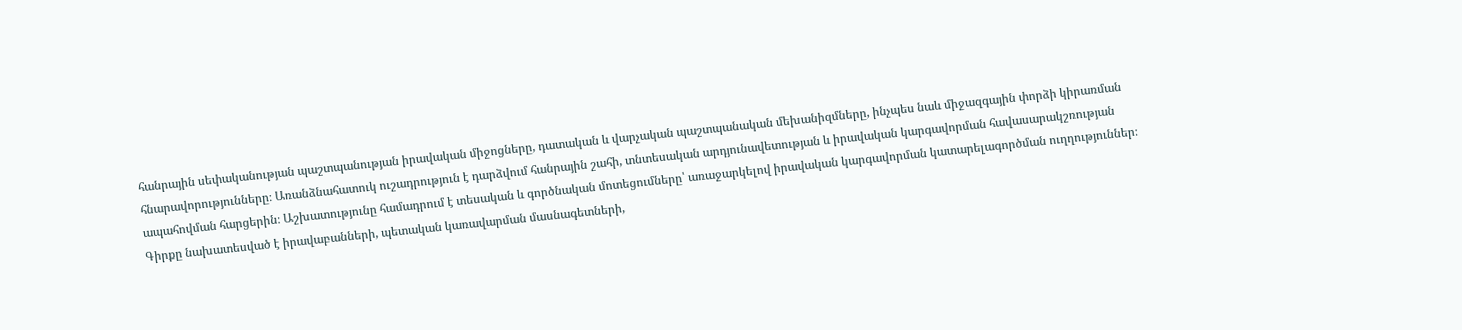հանրային սեփականության պաշտպանության իրավական միջոցները, դատական և վարչական պաշտպանական մեխանիզմները, ինչպես նաև միջազգային փորձի կիրառման հնարավորությունները։ Առանձնահատուկ ուշադրություն է դարձվում հանրային շահի, տնտեսական արդյունավետության և իրավական կարգավորման հավասարակշռության ապահովման հարցերին։ Աշխատությունը համադրում է տեսական և գործնական մոտեցումները՝ առաջարկելով իրավական կարգավորման կատարելագործման ուղղություններ։ Գիրքը նախատեսված է իրավաբանների, պետական կառավարման մասնագետների,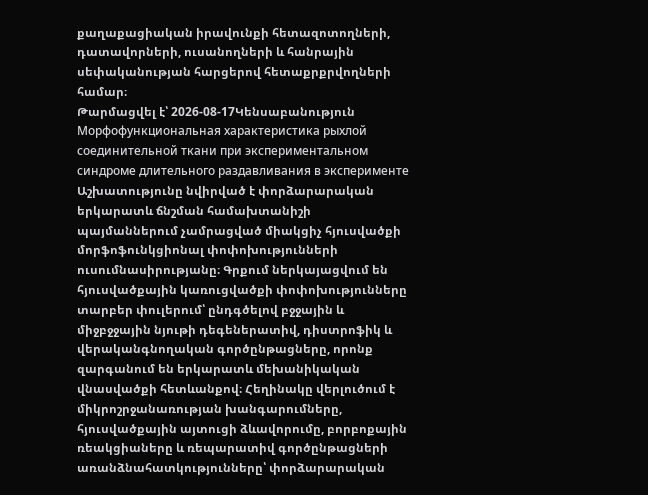քաղաքացիական իրավունքի հետազոտողների, դատավորների, ուսանողների և հանրային սեփականության հարցերով հետաքրքրվողների համար։
Թարմացվել է՝ 2026-08-17Կենսաբանություն
Морфофункциональная характеристика рыхлой соединительной ткани при экспериментальном синдроме длительного раздавливания в эксперименте
Աշխատությունը նվիրված է փորձարարական երկարատև ճնշման համախտանիշի պայմաններում չամրացված միակցիչ հյուսվածքի մորֆոֆունկցիոնալ փոփոխությունների ուսումնասիրությանը։ Գրքում ներկայացվում են հյուսվածքային կառուցվածքի փոփոխությունները տարբեր փուլերում՝ ընդգծելով բջջային և միջբջջային նյութի դեգեներատիվ, դիստրոֆիկ և վերականգնողական գործընթացները, որոնք զարգանում են երկարատև մեխանիկական վնասվածքի հետևանքով։ Հեղինակը վերլուծում է միկրոշրջանառության խանգարումները, հյուսվածքային այտուցի ձևավորումը, բորբոքային ռեակցիաները և ռեպարատիվ գործընթացների առանձնահատկությունները՝ փորձարարական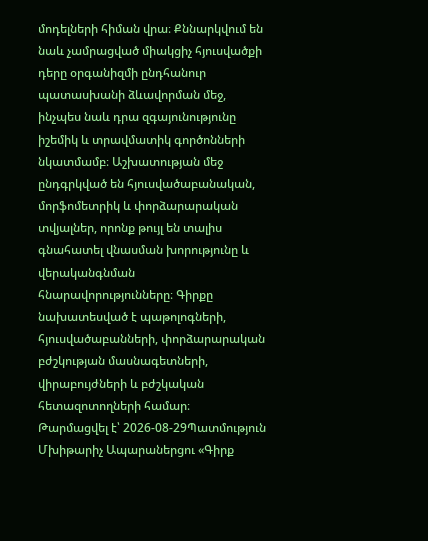մոդելների հիման վրա։ Քննարկվում են նաև չամրացված միակցիչ հյուսվածքի դերը օրգանիզմի ընդհանուր պատասխանի ձևավորման մեջ, ինչպես նաև դրա զգայունությունը իշեմիկ և տրավմատիկ գործոնների նկատմամբ։ Աշխատության մեջ ընդգրկված են հյուսվածաբանական, մորֆոմետրիկ և փորձարարական տվյալներ, որոնք թույլ են տալիս գնահատել վնասման խորությունը և վերականգնման հնարավորությունները։ Գիրքը նախատեսված է պաթոլոգների, հյուսվածաբանների, փորձարարական բժշկության մասնագետների, վիրաբույժների և բժշկական հետազոտողների համար։
Թարմացվել է՝ 2026-08-29Պատմություն
Մխիթարիչ Ապարաներցու «Գիրք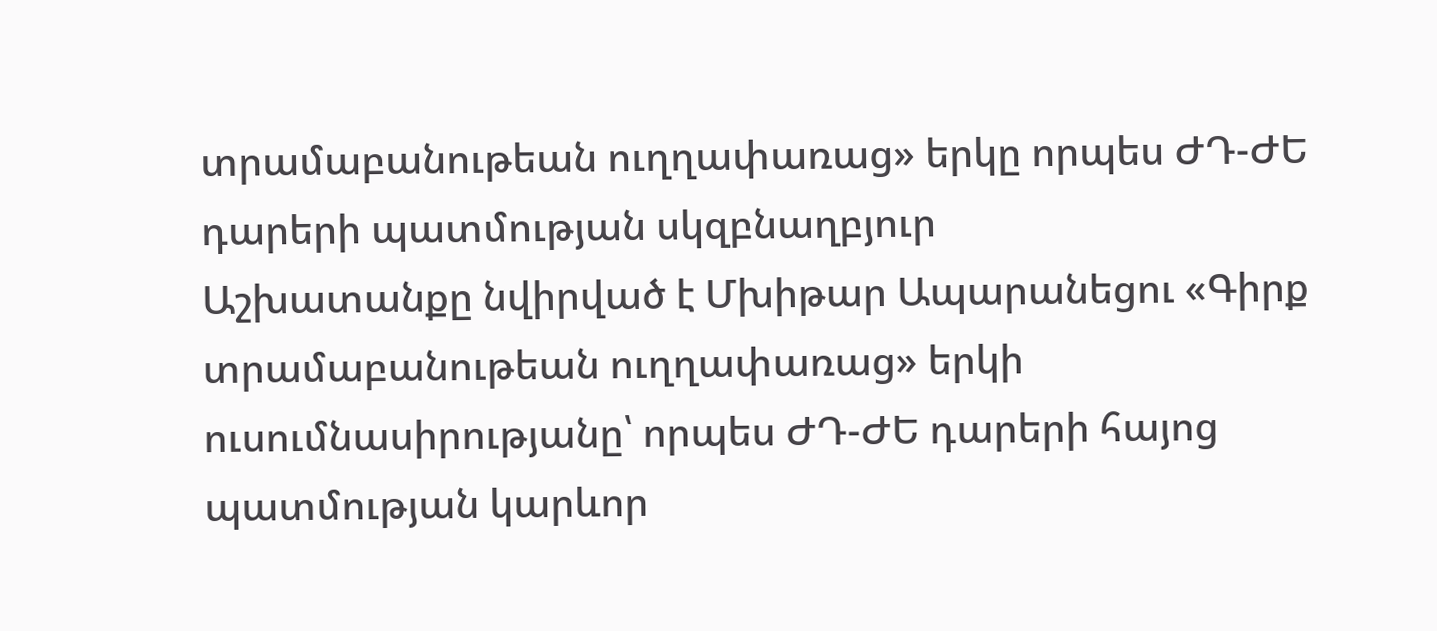տրամաբանութեան ուղղափառաց» երկը որպես ԺԴ-ԺԵ դարերի պատմության սկզբնաղբյուր
Աշխատանքը նվիրված է Մխիթար Ապարանեցու «Գիրք տրամաբանութեան ուղղափառաց» երկի ուսումնասիրությանը՝ որպես ԺԴ-ԺԵ դարերի հայոց պատմության կարևոր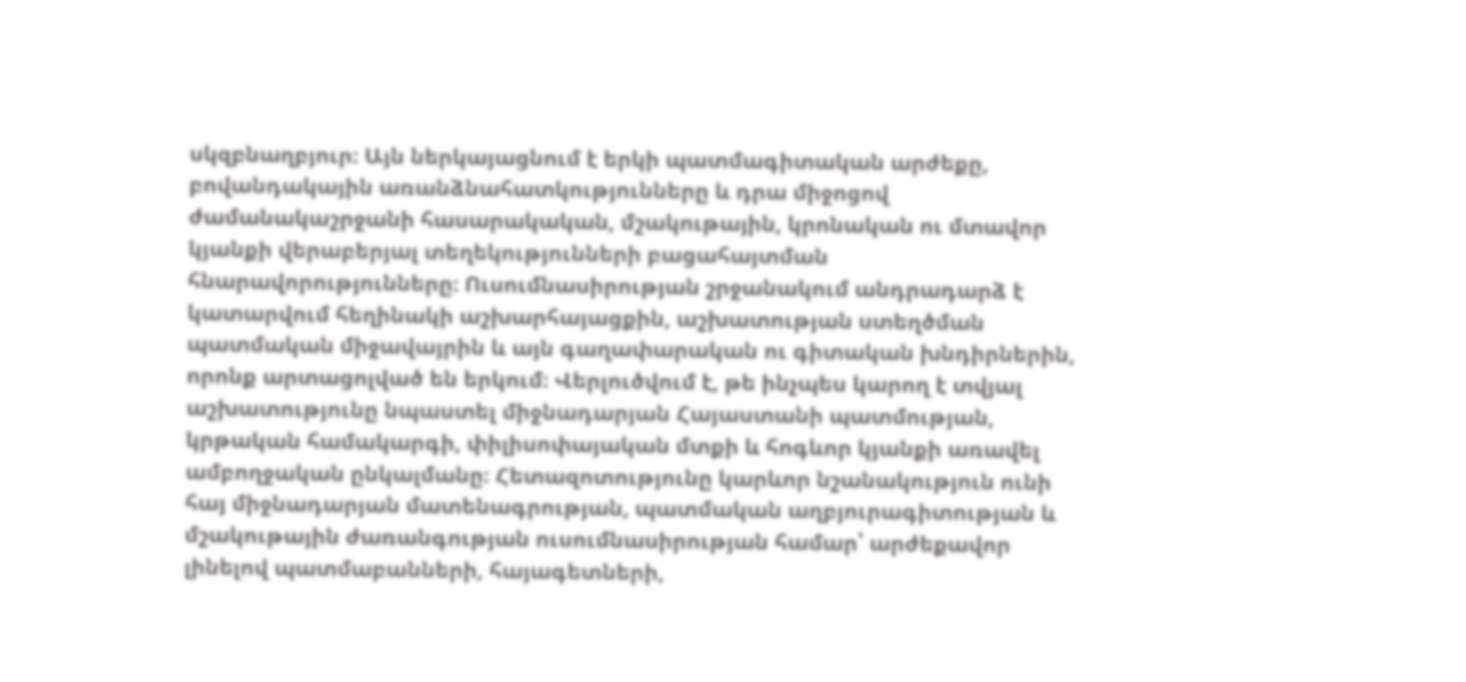սկզբնաղբյուր։ Այն ներկայացնում է երկի պատմագիտական արժեքը, բովանդակային առանձնահատկությունները և դրա միջոցով ժամանակաշրջանի հասարակական, մշակութային, կրոնական ու մտավոր կյանքի վերաբերյալ տեղեկությունների բացահայտման հնարավորությունները։ Ուսումնասիրության շրջանակում անդրադարձ է կատարվում հեղինակի աշխարհայացքին, աշխատության ստեղծման պատմական միջավայրին և այն գաղափարական ու գիտական խնդիրներին, որոնք արտացոլված են երկում։ Վերլուծվում է, թե ինչպես կարող է տվյալ աշխատությունը նպաստել միջնադարյան Հայաստանի պատմության, կրթական համակարգի, փիլիսոփայական մտքի և հոգևոր կյանքի առավել ամբողջական ընկալմանը։ Հետազոտությունը կարևոր նշանակություն ունի հայ միջնադարյան մատենագրության, պատմական աղբյուրագիտության և մշակութային ժառանգության ուսումնասիրության համար՝ արժեքավոր լինելով պատմաբանների, հայագետների,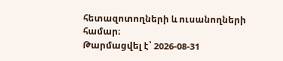հետազոտողների և ուսանողների համար։
Թարմացվել է՝ 2026-08-31